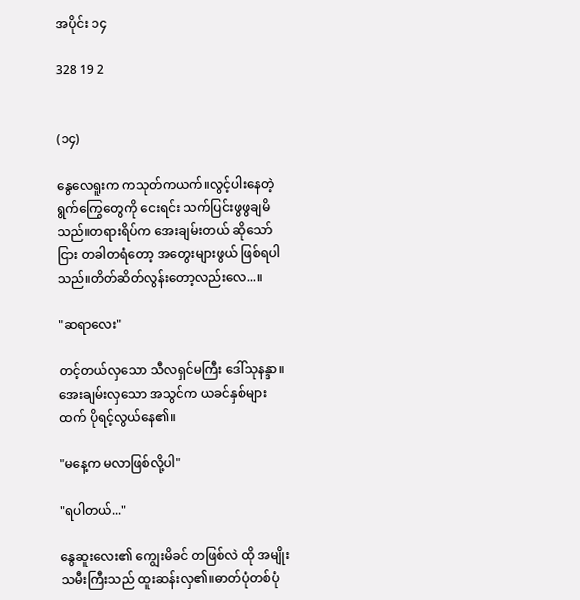အပိုင်း ၁၄

328 19 2


(၁၄)

နွေလေရူးက ကသုတ်ကယက်။လွင့်ပါးနေတဲ့ ရွက်ကြွေတွေကို ငေးရင်း သက်ပြင်းဖွဖွချမိသည်။တရားရိပ်က အေးချမ်းတယ် ဆိုသော်ငြား တခါတရံတော့ အတွေးများဖွယ် ဖြစ်ရပါသည်။တိတ်ဆိတ်လွန်းတော့လည်းလေ...။

"ဆရာလေး"

တင့်တယ်လှသော သီလရှင်မကြီး ဒေါ်သုနန္ဒာ။အေးချမ်းလှသော အသွင်က ယခင်နှစ်များထက် ပိုရင့်လွယ်နေ၏။

"မနေ့က မလာဖြစ်လို့ပါ"

"ရပါတယ်..."

နွေဆူးလေး၏ ကျွေးမိခင် တဖြစ်လဲ ထို အမျိုးသမီးကြီးသည် ထူးဆန်းလှ၏။ဓာတ်ပုံတစ်ပုံ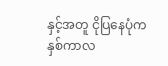နှင့်အတူ ငိုပြနေပုံက နှစ်ကာလ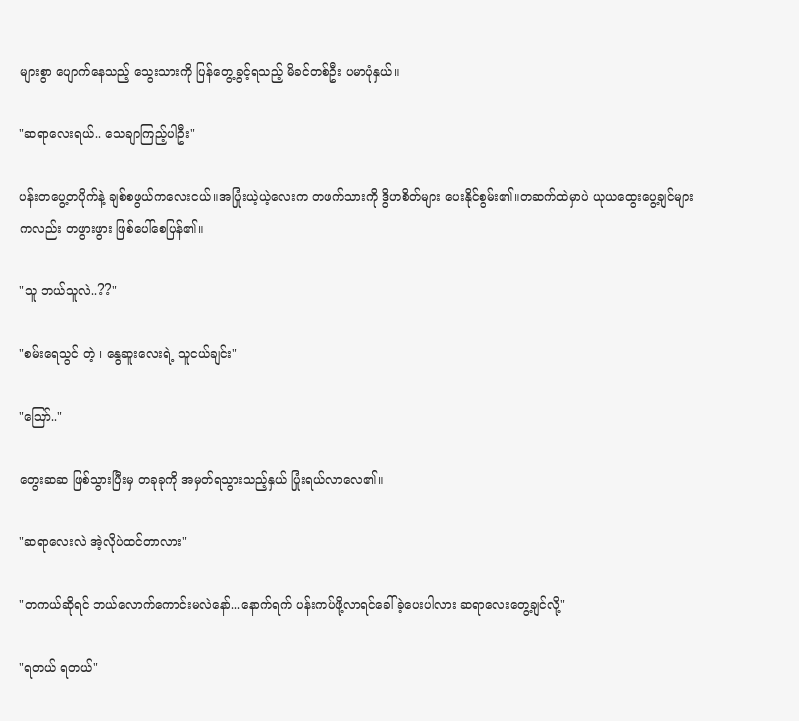များစွာ ပျောက်နေသည့် သွေးသားကို ပြန်တွေ့ခွင့်ရသည့် မိခင်တစ်ဦး ပမာပုံနှယ်။

"ဆရာလေးရယ်.. သေချာကြည့်ပါဦး"

ပန်းတပွေ့တပိုက်နဲ့ ချစ်စဖွယ်ကလေးငယ်။အပြုံးယဲ့ယဲ့လေးက တဖက်သားကို ဒွိဟစိတ်များ ပေးနိုင်စွမ်း၏။တဆက်ထဲမှာပဲ ယုယထွေးပွေ့ချင်များကလည်း တဖွားဖွား ဖြစ်ပေါ်စေပြန်၏။

"သူ ဘယ်သူလဲ..??"

"စမ်းရေသွင် တဲ့ ၊ နွေဆူးလေးရဲ့ သူငယ်ချင်း"

"ဪ.."

တွေးဆဆ ဖြစ်သွားပြီးမှ တခုခုကို အမှတ်ရသွားသည့်နှယ် ပြုံးရယ်လာလေ၏။

"ဆရာလေးလဲ အဲ့လိုပဲထင်တာလား"

"တကယ်ဆိုရင် ဘယ်လောက်ကောင်းမလဲနော်...နောက်ရက် ပန်းကပ်ဖို့လာရင်ခေါ်ခဲ့ပေးပါလား ဆရာလေးတွေ့ချင်လို့"

"ရတယ် ရတယ်"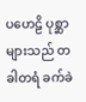ပဟေဠိ ပုစ္ဆာများသည် တခါတရံ ခက်ခဲ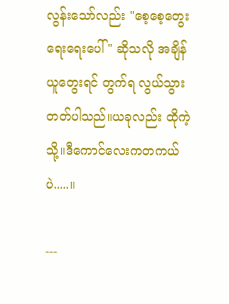လွန်းသော်လည်း "စေ့စေ့တွေး ရေးရေးပေါ် " ဆိုသလို အချိန်ယူတွေးရင် တွက်ရ လွယ်သွားတတ်ပါသည်။ယခုလည်း ထိုကဲ့သို့။ဒီကောင်လေးကတကယ်ပဲ.....။

---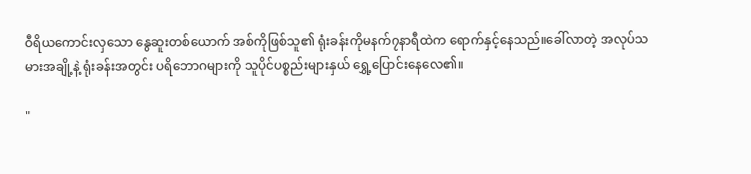ဝီရိယကောင်းလှသော နွေဆူးတစ်ယောက် အစ်ကိုဖြစ်သူ၏ ရုံးခန်းကိုမနက်၇နာရီထဲက ရောက်နှင့်နေသည်။ခေါ်လာတဲ့ အလုပ်သမားအချို့နဲ့ ရုံးခန်းအတွင်း ပရိဘောဂများကို သူပိုင်ပစ္စည်းများနှယ် ရွှေ့ပြောင်းနေလေ၏။

"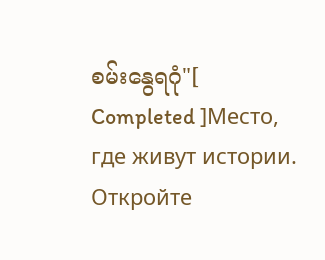စမ်းနွေရဂုံ"[ Completed ]Место, где живут истории. Откройте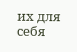их для себя